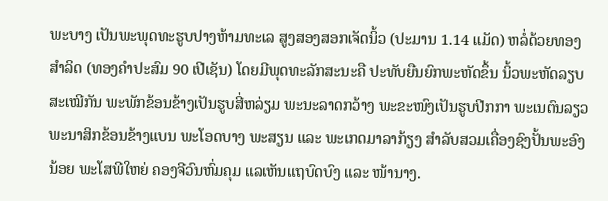ພະບາງ ເປັນພະພຸດທະຮູບປາງຫ້າມທະເລ ສູງສອງສອກເຈັດນິ້ວ (ປະມານ 1.14 ແມັດ) ຫລໍ່ດ້ວຍທອງສຳລິດ (ທອງຄຳປະສົມ 90 ເປີເຊັນ) ໂດຍມີພຸດທະລັກສະນະຄື ປະທັບຍືນຍົກພະຫັດຂຶ້ນ ນິ້ວພະຫັດລຽບສະເໝີກັນ ພະພັກຂ້ອນຂ້າງເປັນຮູບສີ່ຫລ່ຽມ ພະນະລາດກວ້າງ ພະຂະໜົງເປັນຮູບປີກກາ ພະເນຕົນລຽວ ພະນາສິກຂ້ອນຂ້າງແບນ ພະໂອດບາງ ພະສຽນ ແລະ ພະເກດມາລາກ້ຽງ ສຳລັບສວມເຄື່ອງຊົງປັ້ນພະອົງນ້ອຍ ພະໂສພີໃຫຍ່ ຄອງຈີວົນຫົ່ມຄຸມ ແລເຫັນແຖບົດບົງ ແລະ ໜ້ານາງ.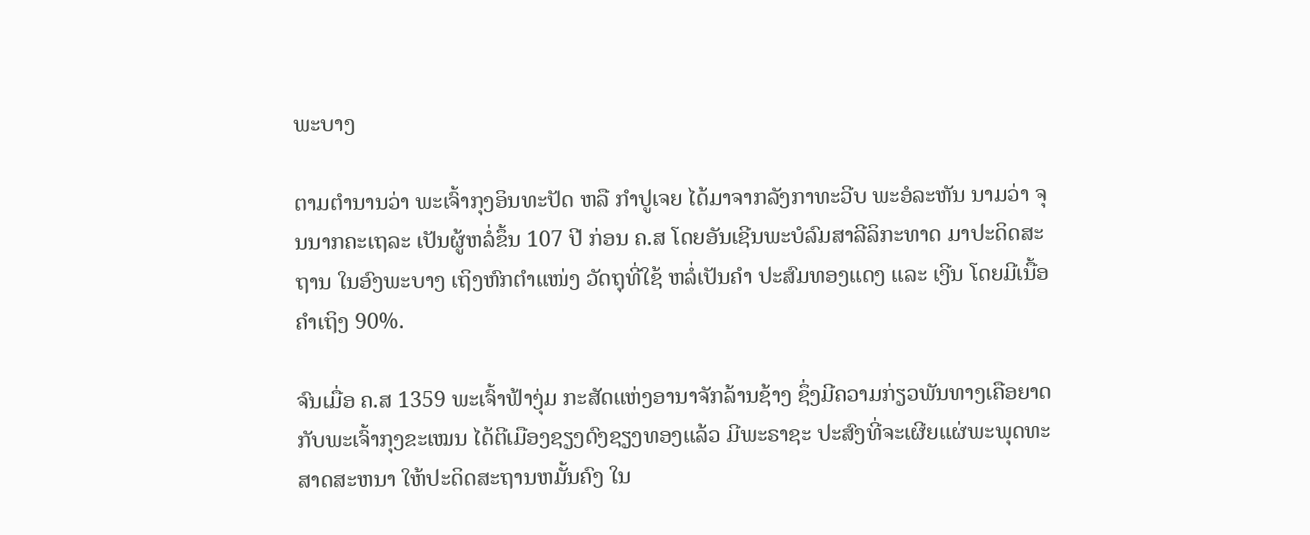ພະບາງ

ຕາມຕຳນານວ່າ ພະເຈົ້າກຸງອິນທະປັດ ຫລື ກຳປູເຈຍ ໄດ້ມາຈາກລັງກາທະວີບ ພະອໍລະຫັນ ນາມວ່າ ຈຸນນາກຄະເຖລະ ເປັນຜູ້ຫລໍ່ຂຶ້ນ 107 ປີ ກ່ອນ ຄ.ສ ໂດຍອັນເຊີນພະບໍລົມສາລີລິກະທາດ ມາປະດິດສະຖານ ໃນອົງພະບາງ ເຖິງຫົກຕຳແໜ່ງ ວັດຖຸທີ່ໃຊ້ ຫລໍ່ເປັນຄຳ ປະສົມທອງແດງ ແລະ ເງີນ ໂດຍມີເນື້ອຄຳເຖິງ 90%.

ຈົນເມື່ອ ຄ.ສ 1359 ພະເຈົ້າຟ້າງຸ່ມ ກະສັດແຫ່ງອານາຈັກລ້ານຊ້າງ ຊຶ່ງມີຄວາມກ່ຽວພັນທາງເຄືອຍາດ ກັບພະເຈົ້າກຸງຂະເໝນ ໄດ້ຕີເມືອງຊຽງດົງຊຽງທອງແລ້ວ ມີພະຣາຊະ ປະສົງທີ່ຈະເຜີຍແຜ່ພະພຸດທະສາດສະຫນາ ໃຫ້ປະດິດສະຖານຫມັ້ນຄົງ ໃນ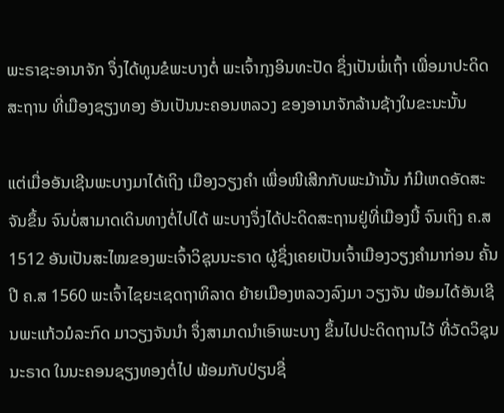ພະຣາຊະອານາຈັກ ຈຶ່ງໄດ້ທູນຂໍພະບາງຕໍ່ ພະເຈົ້າກຸງອິນທະປັດ ຊຶ່ງເປັນພໍ່ເຖົ້າ ເພື່ອມາປະດິດສະຖານ ທີ່ເມືອງຊຽງທອງ ອັນເປັນນະຄອນຫລວງ ຂອງອານາຈັກລ້ານຊ້າງໃນຂະນະນັ້ນ

ແຕ່ເມື່ອອັນເຊີນພະບາງມາໄດ້ເຖິງ ເມືອງວຽງຄຳ ເພື່ອໜີເສີກກັບພະມ້ານັ້ນ ກໍມີເຫດອັດສະຈັນຂຶ້ນ ຈົນບໍ່ສາມາດເດິນທາງຕໍ່ໄປໄດ້ ພະບາງຈຶ່ງໄດ້ປະດິດສະຖານຢູ່ທີ່ເມືອງນີ້ ຈົນເຖິງ ຄ.ສ 1512 ອັນເປັນສະໄໝຂອງພະເຈົ້າວິຊຸນນະຣາດ ຜູ້ຊຶ່ງເຄຍເປັນເຈົ້າເມືອງວຽງຄຳມາກ່ອນ ຄັ້ນປີ ຄ.ສ 1560 ພະເຈົ້າໄຊຍະເຊດຖາທິລາດ ຍ້າຍເມືອງຫລວງລົງມາ ວຽງຈັນ ພ້ອມໄດ້ອັນເຊີນພະແກ້ວມໍລະກົດ ມາວຽງຈັນນຳ ຈຶ່ງສາມາດນຳເອົາພະບາງ ຂຶ້ນໄປປະດິດຖານໄວ້ ທີ່ວັດວິຊຸນນະຣາດ ໃນນະຄອນຊຽງທອງຕໍ່ໄປ ພ້ອມກັບປ່ຽນຊື່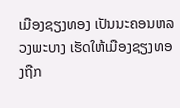ເມືອງຊຽງທອງ ເປັນນະຄອນຫລວງພະບາງ ເຮັດໃຫ້ເມືອງຊຽງທອງຖືກ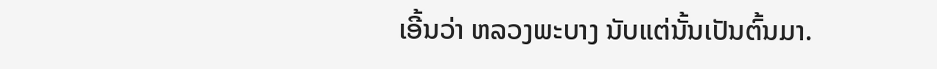ເອີ້ນວ່າ ຫລວງພະບາງ ນັບແຕ່ນັ້ນເປັນຕົ້ນມາ.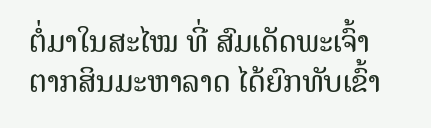ຕໍ່ມາໃນສະໄໝ ທີ່ ສົມເດັດພະເຈົ້າຕາກສິນມະຫາລາດ ໄດ້ຍົກທັບເຂົ້າ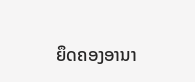ຍຶດຄອງອານາ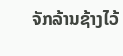ຈັກລ້ານຊ້າງໄວ້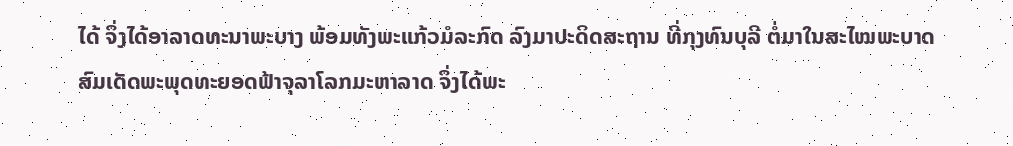ໄດ້ ຈຶ່ງໄດ້ອາລາດທະນາພະບາງ ພ້ອມທັງພະແກ້ວມໍລະກົດ ລົງມາປະດິດສະຖານ ທີ່ກຸງທົນບຸລີ ຕໍ່ມາໃນສະໄໝພະບາດສົມເດັດພະພຸດທະຍອດຟ້າຈຸລາໂລກມະຫາລາດ ຈຶ່ງໄດ້ພະ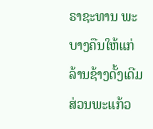ຣາຊະທານ ພະບາງຄືນໃຫ້ແກ່ລ້ານຊ້າງດັ້ງເດີມ ສ່ວນພະແກ້ວ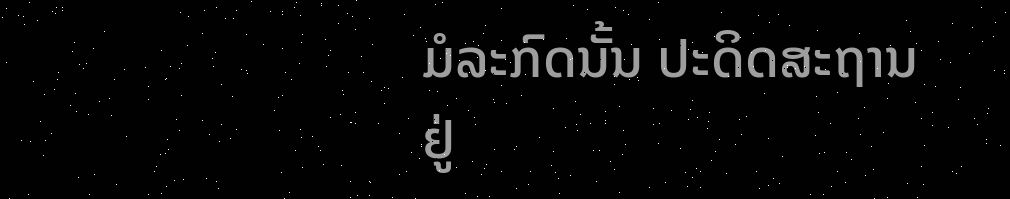ມໍລະກົດນັ້ນ ປະດິດສະຖານຢູ່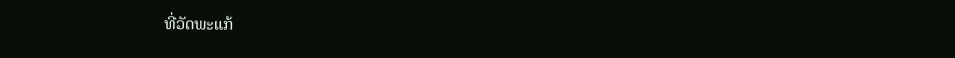ທີ່ວັດພະແກ້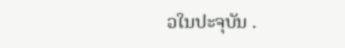ວໃນປະຈຸບັນ .